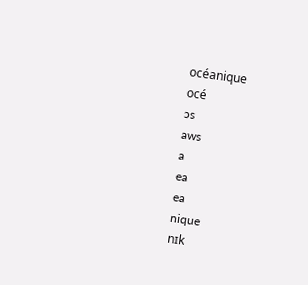océanique
océ
ɔs
aws
a
ea
ea
nique
nɪk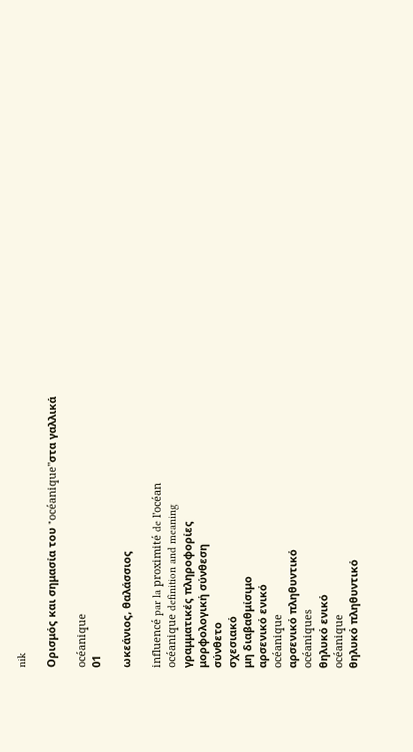nik

Ορισμός και σημασία του "océanique"στα γαλλικά

océanique
01

ωκεάνιος, θαλάσσιος

influencé par la proximité de l'océan
océanique definition and meaning
γραμματικές πληροφορίες
μορφολογική σύνθεση
σύνθετο
σχεσιακό
μη διαβαθμίσιμο
αρσενικό ενικό
océanique
αρσενικό πληθυντικό
océaniques
θηλυκό ενικό
océanique
θηλυκό πληθυντικό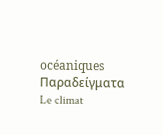océaniques
Παραδείγματα
Le climat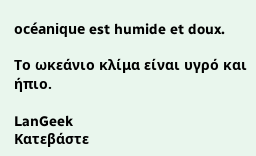océanique est humide et doux.

Το ωκεάνιο κλίμα είναι υγρό και ήπιο.

LanGeek
Κατεβάστε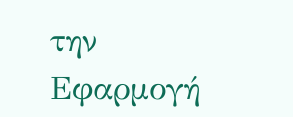την Εφαρμογή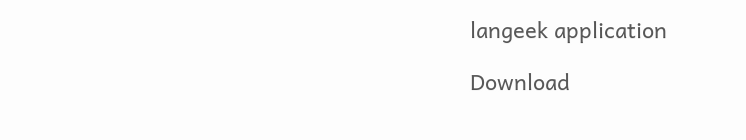langeek application

Download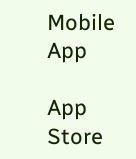Mobile App

App Store